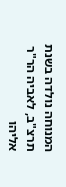המנוחה נולדה בשנת תרצ"ב, לאביה הר"ר אליהו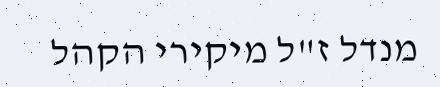מנדל ז"ל מיקירי הקהל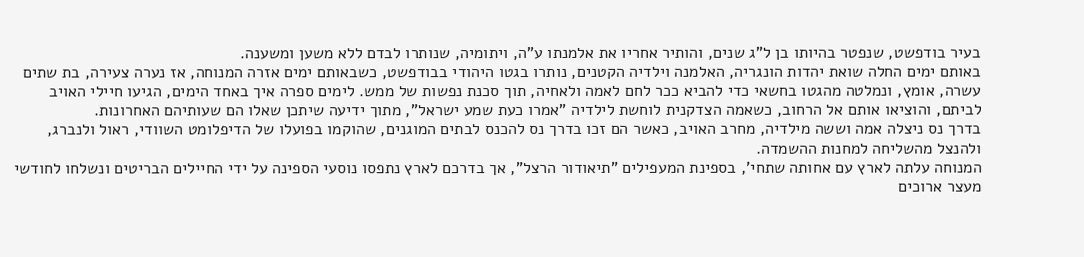בעיר בודפשט, שנפטר בהיותו בן ל"ג שנים, והותיר אחריו את אלמנתו ע"ה, ויתומיה, שנותרו לבדם ללא משען ומשענה.
באותם ימים החלה שואת יהדות הונגריה, האלמנה וילדיה הקטנים, נותרו בגטו היהודי בבודפשט, כשבאותם ימים אזרה המנוחה, אז נערה צעירה, בת שתים עשרה, אומץ, ונמלטה מהגטו בחשאי כדי להביא ככר לחם לאמה ולאחיה, תוך סכנת נפשות של ממש. לימים ספרה איך באחד הימים, הגיעו חיילי האויב לביתם, והוציאו אותם אל הרחוב, כשאמה הצדקנית לוחשת לילדיה "אמרו כעת שמע ישראל", מתוך ידיעה שיתכן שאלו הם שעותיהם האחרונות.
בדרך נס ניצלה אמה וששה מילדיה, מחרב האויב, כאשר הם זכו בדרך נס להכנס לבתים המוגנים, שהוקמו בפועלו של הדיפלומט השוודי, ראול ולנברג, ולהנצל מהשליחה למחנות ההשמדה.
המנוחה עלתה לארץ עם אחותה שתחי', בספינת המעפילים "תיאודור הרצל", אך בדרכם לארץ נתפסו נוסעי הספינה על ידי החיילים הבריטים ונשלחו לחודשי מעצר ארוכים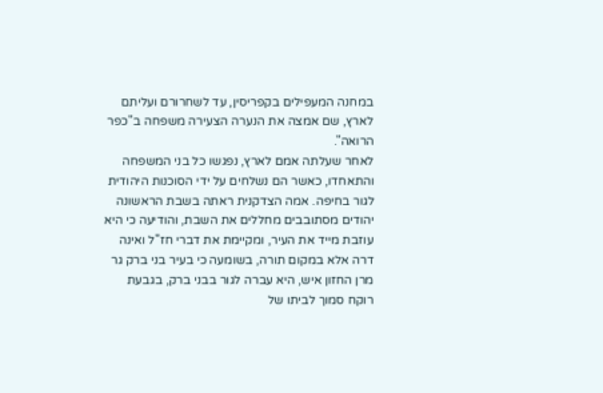במחנה המעפילים בקפריסין, עד לשחרורם ועליתם לארץ, שם אמצה את הנערה הצעירה משפחה ב"כפר הרואה".
לאחר שעלתה אמם לארץ, נפגשו כל בני המשפחה והתאחדו, כאשר הם נשלחים על ידי הסוכנות היהודית לגור בחיפה. אמה הצדקנית ראתה בשבת הראשונה יהודים מסתובבים מחללים את השבת, והודיעה כי היא עוזבת מייד את העיר, ומקיימת את דברי חז"ל ואינה דרה אלא במקום תורה, בשומעה כי בעיר בני ברק גר מרן החזון איש, היא עברה לגור בבני ברק, בגבעת רוקח סמוך לביתו של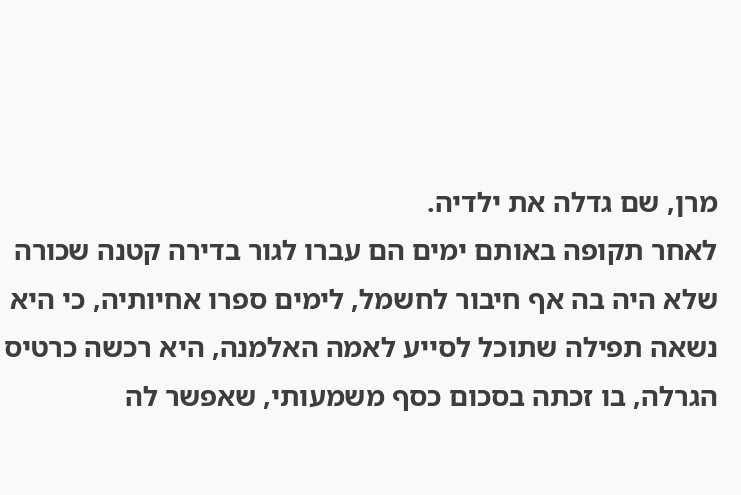מרן, שם גדלה את ילדיה.
לאחר תקופה באותם ימים הם עברו לגור בדירה קטנה שכורה שלא היה בה אף חיבור לחשמל, לימים ספרו אחיותיה, כי היא נשאה תפילה שתוכל לסייע לאמה האלמנה, היא רכשה כרטיס הגרלה, בו זכתה בסכום כסף משמעותי, שאפשר לה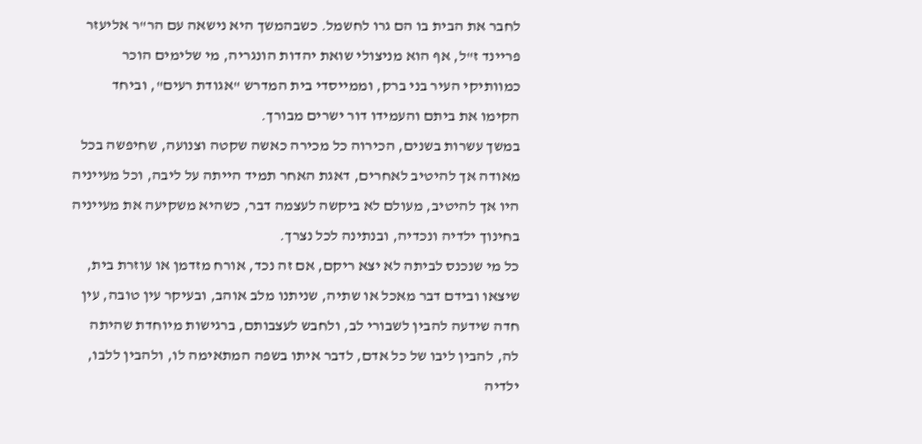לחבר את הבית בו הם גרו לחשמל. כשבהמשך היא נישאה עם הר"ר אליעזר פריינד ז"ל, אף הוא מניצולי שואת יהדות הונגריה, מי שלימים הוכר כמוותיקי העיר בני ברק, וממייסדי בית המדרש "אגודת רעים", וביחד הקימו את ביתם והעמידו דור ישרים מבורך.
במשך עשרות בשנים, הכירוה כל מכירה כאשה שקטה וצנועה, שחיפשה בכל מאודה אך להיטיב לאחרים, דאגת האחר תמיד הייתה על ליבה, וכל מעייניה היו אך להיטיב, מעולם לא ביקשה לעצמה דבר, כשהיא משקיעה את מעייניה בחינוך ילדיה ונכדיה, ובנתינה לכל נצרך.
כל מי שנכנס לביתה לא יצא ריקם, אם זה נכד, אורח מזדמן או עוזרת בית, שיצאו ובידם דבר מאכל או שתיה, שניתנו מלב אוהב, ובעיקר עין טובה, עין חדה שידעה להבין לשבורי לב, ולחבש לעצבותם, ברגישות מיוחדת שהיתה לה, להבין ליבו של כל אדם, לדבר איתו בשפה המתאימה לו, ולהבין ללבו, ילדיה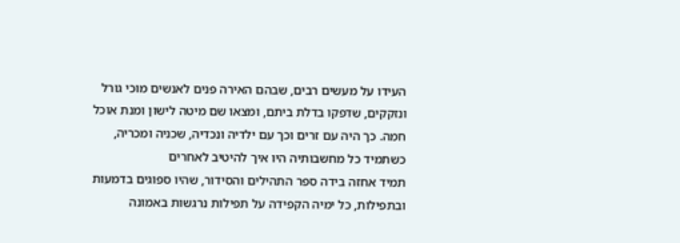העידו על מעשים רבים, שבהם האירה פנים לאנשים מוכי גורל ונזקקים, שדפקו בדלת ביתם, ומצאו שם מיטה לישון ומנת אוכל חמה. כך היה עם זרים וכך עם ילדיה ונכדיה, שכניה ומכריה, כשתמיד כל מחשבותיה היו איך להיטיב לאחרים
תמיד אחזה בידה ספר התהילים והסידור, שהיו ספוגים בדמעות ובתפילות, כל ימיה הקפידה על תפילות נרגשות באמונה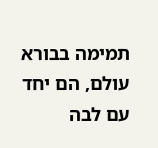תמימה בבורא עולם, הם יחד עם לבה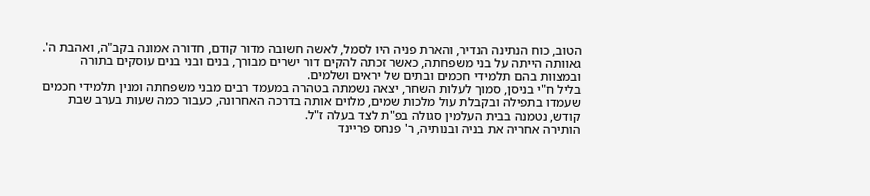הטוב, כוח הנתינה הנדיר, והארת פניה היו לסמל, לאשה חשובה מדור קודם, חדורה אמונה בקב"ה, ואהבת ה'.
גאוותה הייתה על בני משפחתה, כאשר זכתה להקים דור ישרים מבורך, בנים ובני בנים עוסקים בתורה ובמצוות בהם תלמידי חכמים ובתים של יראים ושלמים.
בליל ח"י בניסן, סמוך לעלות השחר, יצאה נשמתה בטהרה במעמד רבים מבני משפחתה ומנין תלמידי חכמים שעמדו בתפילה ובקבלת עול מלכות שמים, מלוים אותה בדרכה האחרונה, כעבור כמה שעות בערב שבת קודש, נטמנה בבית העלמין סגולה בפ"ת לצד בעלה ז"ל.
הותירה אחריה את בניה ובנותיה, ר' פנחס פריינד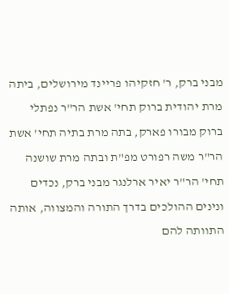מבני ברק, ר' חזקיהו פריינד מירושלים, ביתה מרת יהודית ברוק תחי' אשת הר"ר נפתלי ברוק מבורו פארק, בתה מרת בתיה תחי' אשת הר"ר משה רפורט מפ"ת ובתה מרת שושנה תחי' הר"ר יאיר ארלנגר מבני ברק, נכדים ונינים ההולכים בדרך התורה והמצווה, אותה התוותה להם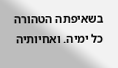בשאיפתה הטהורה כל ימיה. ואחיותיה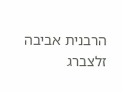הרבנית אביבה זלצברג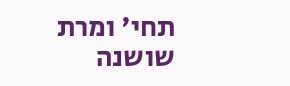תחי' ומרת שושנה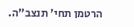הרטמן תחי' תנצב"ה.